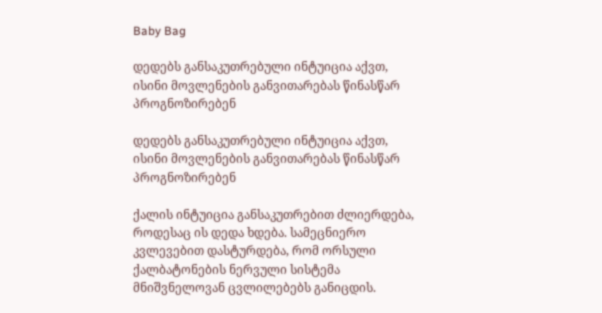Baby Bag

დედებს განსაკუთრებული ინტუიცია აქვთ, ისინი მოვლენების განვითარებას წინასწარ პროგნოზირებენ

დედებს განსაკუთრებული ინტუიცია აქვთ, ისინი მოვლენების განვითარებას წინასწარ პროგნოზირებენ

ქალის ინტუიცია განსაკუთრებით ძლიერდება, როდესაც ის დედა ხდება. სამეცნიერო კვლევებით დასტურდება, რომ ორსული ქალბატონების ნერვული სისტემა მნიშვნელოვან ცვლილებებს განიცდის.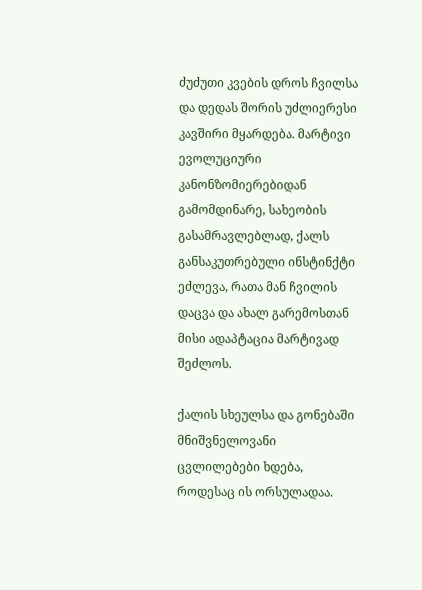ძუძუთი კვების დროს ჩვილსა და დედას შორის უძლიერესი კავშირი მყარდება. მარტივი ევოლუციური კანონზომიერებიდან გამომდინარე, სახეობის გასამრავლებლად, ქალს განსაკუთრებული ინსტინქტი ეძლევა, რათა მან ჩვილის დაცვა და ახალ გარემოსთან მისი ადაპტაცია მარტივად შეძლოს.

ქალის სხეულსა და გონებაში მნიშვნელოვანი ცვლილებები ხდება, როდესაც ის ორსულადაა.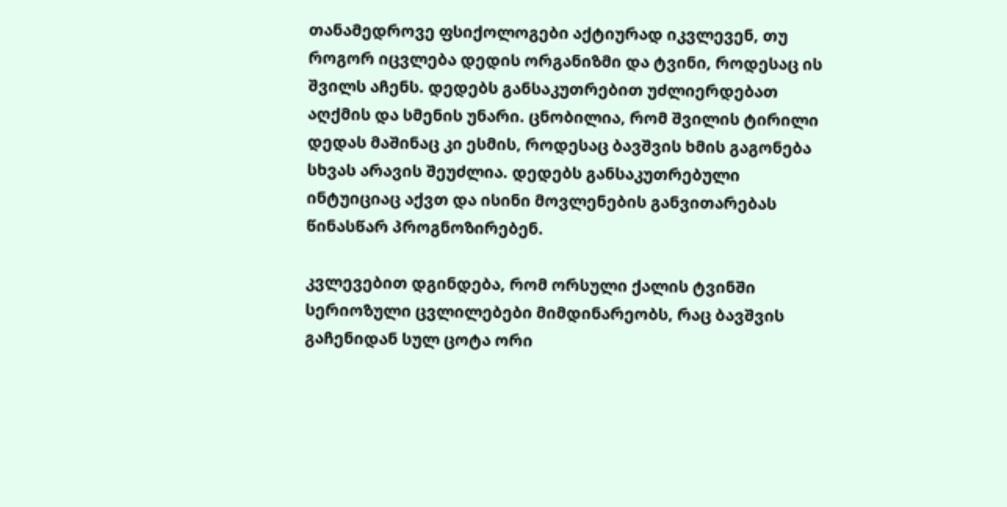თანამედროვე ფსიქოლოგები აქტიურად იკვლევენ, თუ როგორ იცვლება დედის ორგანიზმი და ტვინი, როდესაც ის შვილს აჩენს. დედებს განსაკუთრებით უძლიერდებათ აღქმის და სმენის უნარი. ცნობილია, რომ შვილის ტირილი დედას მაშინაც კი ესმის, როდესაც ბავშვის ხმის გაგონება სხვას არავის შეუძლია. დედებს განსაკუთრებული ინტუიციაც აქვთ და ისინი მოვლენების განვითარებას წინასწარ პროგნოზირებენ.

კვლევებით დგინდება, რომ ორსული ქალის ტვინში სერიოზული ცვლილებები მიმდინარეობს, რაც ბავშვის გაჩენიდან სულ ცოტა ორი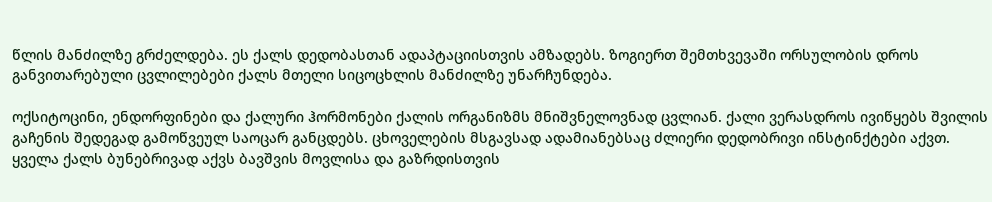წლის მანძილზე გრძელდება. ეს ქალს დედობასთან ადაპტაციისთვის ამზადებს. ზოგიერთ შემთხვევაში ორსულობის დროს განვითარებული ცვლილებები ქალს მთელი სიცოცხლის მანძილზე უნარჩუნდება.

ოქსიტოცინი, ენდორფინები და ქალური ჰორმონები ქალის ორგანიზმს მნიშვნელოვნად ცვლიან. ქალი ვერასდროს ივიწყებს შვილის გაჩენის შედეგად გამოწვეულ საოცარ განცდებს. ცხოველების მსგავსად ადამიანებსაც ძლიერი დედობრივი ინსტინქტები აქვთ. ყველა ქალს ბუნებრივად აქვს ბავშვის მოვლისა და გაზრდისთვის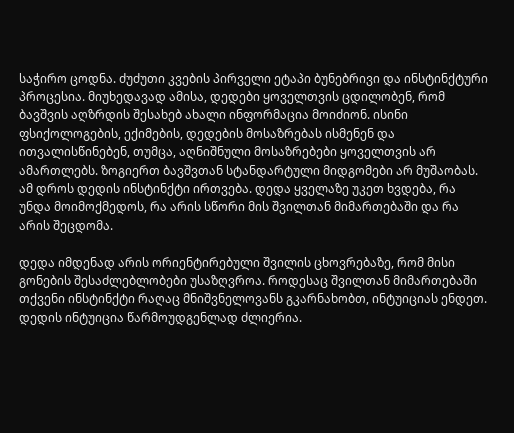საჭირო ცოდნა. ძუძუთი კვების პირველი ეტაპი ბუნებრივი და ინსტინქტური პროცესია. მიუხედავად ამისა, დედები ყოველთვის ცდილობენ, რომ ბავშვის აღზრდის შესახებ ახალი ინფორმაცია მოიძიონ. ისინი ფსიქოლოგების, ექიმების, დედების მოსაზრებას ისმენენ და ითვალისწინებენ, თუმცა, აღნიშნული მოსაზრებები ყოველთვის არ ამართლებს. ზოგიერთ ბავშვთან სტანდარტული მიდგომები არ მუშაობას. ამ დროს დედის ინსტინქტი ირთვება. დედა ყველაზე უკეთ ხვდება, რა უნდა მოიმოქმედოს, რა არის სწორი მის შვილთან მიმართებაში და რა არის შეცდომა.

დედა იმდენად არის ორიენტირებული შვილის ცხოვრებაზე, რომ მისი გონების შესაძლებლობები უსაზღვროა. როდესაც შვილთან მიმართებაში თქვენი ინსტინქტი რაღაც მნიშვნელოვანს გკარნახობთ, ინტუიციას ენდეთ. დედის ინტუიცია წარმოუდგენლად ძლიერია.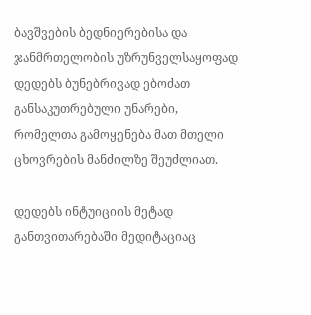ბავშვების ბედნიერებისა და ჯანმრთელობის უზრუნველსაყოფად დედებს ბუნებრივად ებოძათ განსაკუთრებული უნარები, რომელთა გამოყენება მათ მთელი ცხოვრების მანძილზე შეუძლიათ.

დედებს ინტუიციის მეტად განთვითარებაში მედიტაციაც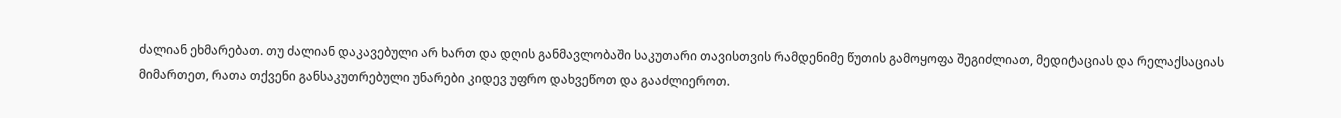ძალიან ეხმარებათ. თუ ძალიან დაკავებული არ ხართ და დღის განმავლობაში საკუთარი თავისთვის რამდენიმე წუთის გამოყოფა შეგიძლიათ, მედიტაციას და რელაქსაციას მიმართეთ, რათა თქვენი განსაკუთრებული უნარები კიდევ უფრო დახვეწოთ და გააძლიეროთ.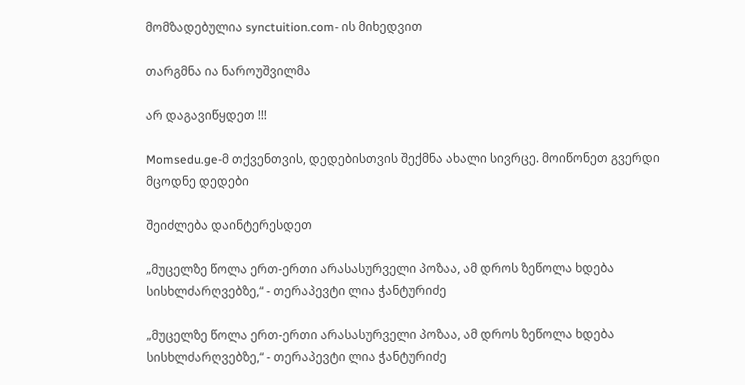მომზადებულია synctuition.com- ის მიხედვით

თარგმნა ია ნაროუშვილმა

არ დაგავიწყდეთ !!!

Momsedu.ge-მ თქვენთვის, დედებისთვის შექმნა ახალი სივრცე. მოიწონეთ გვერდი მცოდნე დედები

შეიძლება დაინტერესდეთ

„მუცელზე წოლა ერთ-ერთი არასასურველი პოზაა, ამ დროს ზეწოლა ხდება სისხლძარღვებზე,“ - თერაპევტი ლია ჭანტურიძე

„მუცელზე წოლა ერთ-ერთი არასასურველი პოზაა, ამ დროს ზეწოლა ხდება სისხლძარღვებზე,“ - თერაპევტი ლია ჭანტურიძე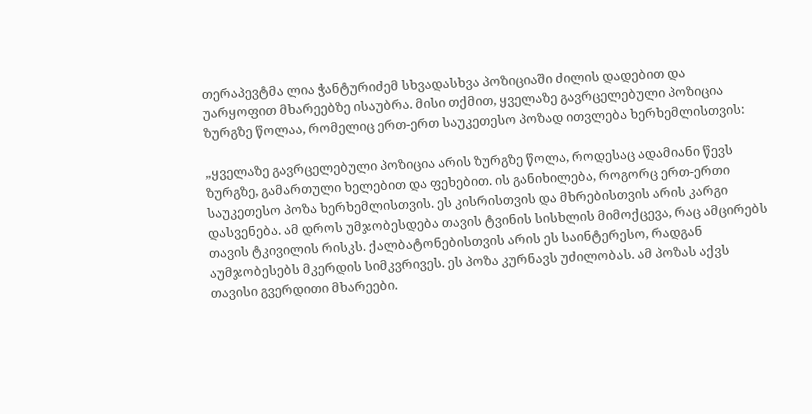თერაპევტმა ლია ჭანტურიძემ სხვადასხვა პოზიციაში ძილის დადებით და უარყოფით მხარეებზე ისაუბრა. მისი თქმით, ყველაზე გავრცელებული პოზიცია ზურგზე წოლაა, რომელიც ერთ-ერთ საუკეთესო პოზად ითვლება ხერხემლისთვის:

„ყველაზე გავრცელებული პოზიცია არის ზურგზე წოლა, როდესაც ადამიანი წევს ზურგზე, გამართული ხელებით და ფეხებით. ის განიხილება, როგორც ერთ-ერთი საუკეთესო პოზა ხერხემლისთვის. ეს კისრისთვის და მხრებისთვის არის კარგი დასვენება. ამ დროს უმჯობესდება თავის ტვინის სისხლის მიმოქცევა, რაც ამცირებს თავის ტკივილის რისკს. ქალბატონებისთვის არის ეს საინტერესო, რადგან აუმჯობესებს მკერდის სიმკვრივეს. ეს პოზა კურნავს უძილობას. ამ პოზას აქვს თავისი გვერდითი მხარეები.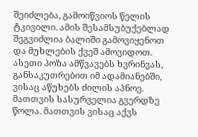შეიძლება, გამოიწვიოს წელის ტკივილი. ამის შესამსუბუქებლად შეგვიძლია ბალიში გამოვიყენოთ და მუხლების ქვეშ ამოვიდოთ. ასეთი პოზა ამწვავებს ხვრინვას, განსაკუთრებით იმ ადამიანებში, ვისაც აწუხებს ძილის აპნოე. მათთვის სასურველია გვერდზე წოლა. მათთვის ვისაც აქვს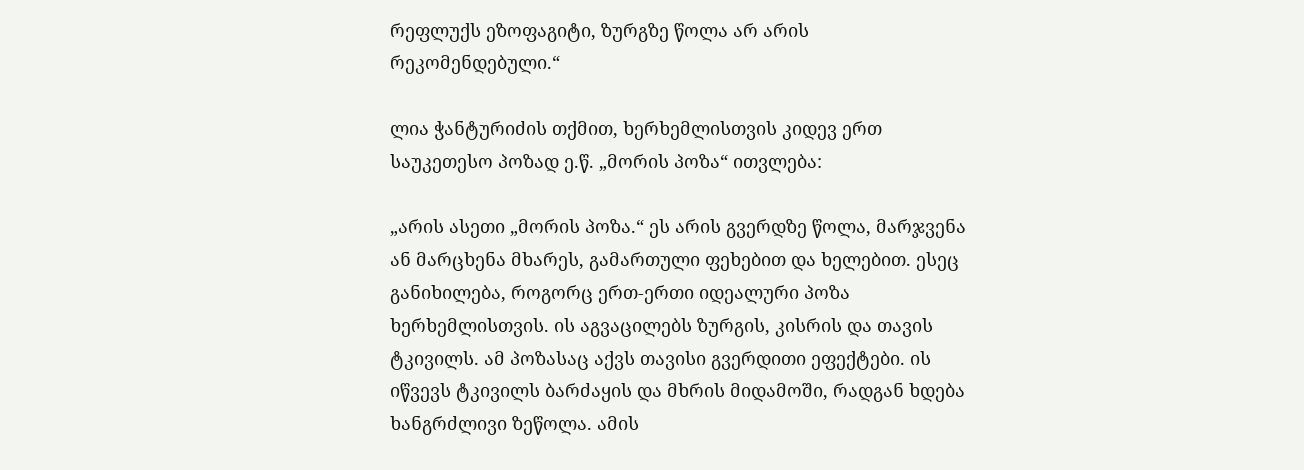რეფლუქს ეზოფაგიტი, ზურგზე წოლა არ არის რეკომენდებული.“

ლია ჭანტურიძის თქმით, ხერხემლისთვის კიდევ ერთ საუკეთესო პოზად ე.წ. „მორის პოზა“ ითვლება:

„არის ასეთი „მორის პოზა.“ ეს არის გვერდზე წოლა, მარჯვენა ან მარცხენა მხარეს, გამართული ფეხებით და ხელებით. ესეც განიხილება, როგორც ერთ-ერთი იდეალური პოზა ხერხემლისთვის. ის აგვაცილებს ზურგის, კისრის და თავის ტკივილს. ამ პოზასაც აქვს თავისი გვერდითი ეფექტები. ის იწვევს ტკივილს ბარძაყის და მხრის მიდამოში, რადგან ხდება ხანგრძლივი ზეწოლა. ამის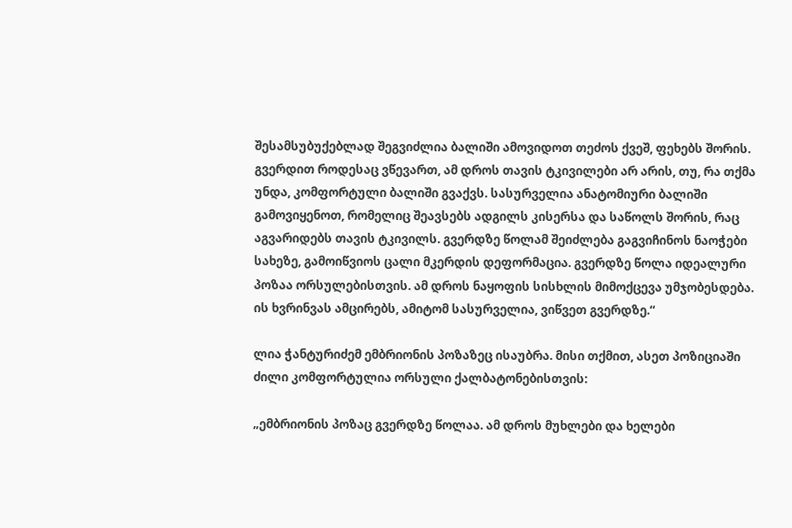შესამსუბუქებლად შეგვიძლია ბალიში ამოვიდოთ თეძოს ქვეშ, ფეხებს შორის. გვერდით როდესაც ვწევართ, ამ დროს თავის ტკივილები არ არის, თუ, რა თქმა უნდა, კომფორტული ბალიში გვაქვს. სასურველია ანატომიური ბალიში გამოვიყენოთ, რომელიც შეავსებს ადგილს კისერსა და საწოლს შორის, რაც აგვარიდებს თავის ტკივილს. გვერდზე წოლამ შეიძლება გაგვიჩინოს ნაოჭები სახეზე, გამოიწვიოს ცალი მკერდის დეფორმაცია. გვერდზე წოლა იდეალური პოზაა ორსულებისთვის. ამ დროს ნაყოფის სისხლის მიმოქცევა უმჯობესდება. ის ხვრინვას ამცირებს, ამიტომ სასურველია, ვიწვეთ გვერდზე.“

ლია ჭანტურიძემ ემბრიონის პოზაზეც ისაუბრა. მისი თქმით, ასეთ პოზიციაში ძილი კომფორტულია ორსული ქალბატონებისთვის:

„ემბრიონის პოზაც გვერდზე წოლაა. ამ დროს მუხლები და ხელები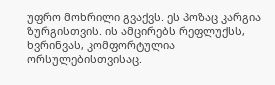უფრო მოხრილი გვაქვს. ეს პოზაც კარგია ზურგისთვის. ის ამცირებს რეფლუქსს, ხვრინვას, კომფორტულია ორსულებისთვისაც.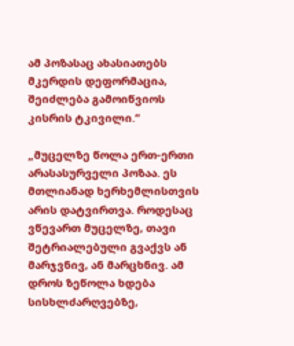ამ პოზასაც ახასიათებს მკერდის დეფორმაცია, შეიძლება გამოიწვიოს კისრის ტკივილი.“

„მუცელზე წოლა ერთ-ერთი არასასურველი პოზაა. ეს მთლიანად ხერხემლისთვის არის დატვირთვა. როდესაც ვწევართ მუცელზე, თავი შეტრიალებული გვაქვს ან მარჯვნივ, ან მარცხნივ. ამ დროს ზეწოლა ხდება სისხლძარღვებზე,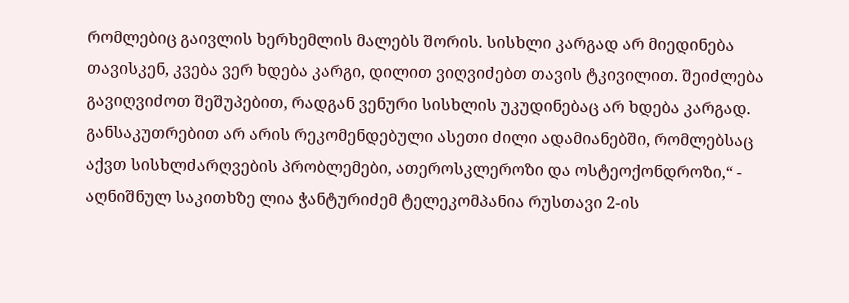რომლებიც გაივლის ხერხემლის მალებს შორის. სისხლი კარგად არ მიედინება თავისკენ, კვება ვერ ხდება კარგი, დილით ვიღვიძებთ თავის ტკივილით. შეიძლება გავიღვიძოთ შეშუპებით, რადგან ვენური სისხლის უკუდინებაც არ ხდება კარგად. განსაკუთრებით არ არის რეკომენდებული ასეთი ძილი ადამიანებში, რომლებსაც აქვთ სისხლძარღვების პრობლემები, ათეროსკლეროზი და ოსტეოქონდროზი,“ - აღნიშნულ საკითხზე ლია ჭანტურიძემ ტელეკომპანია რუსთავი 2-ის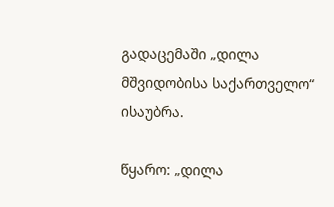გადაცემაში „დილა მშვიდობისა საქართველო“ ისაუბრა.

წყარო: „დილა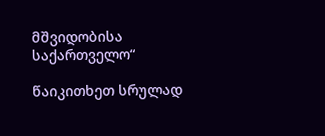მშვიდობისა საქართველო“

წაიკითხეთ სრულად